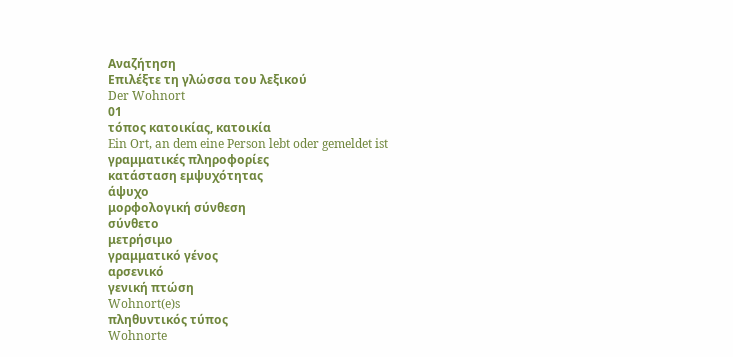Αναζήτηση
Επιλέξτε τη γλώσσα του λεξικού
Der Wohnort
01
τόπος κατοικίας, κατοικία
Ein Ort, an dem eine Person lebt oder gemeldet ist
γραμματικές πληροφορίες
κατάσταση εμψυχότητας
άψυχο
μορφολογική σύνθεση
σύνθετο
μετρήσιμο
γραμματικό γένος
αρσενικό
γενική πτώση
Wohnort(e)s
πληθυντικός τύπος
Wohnorte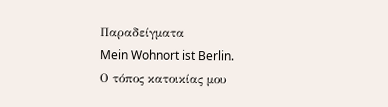Παραδείγματα
Mein Wohnort ist Berlin.
Ο τόπος κατοικίας μου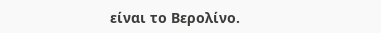είναι το Βερολίνο.